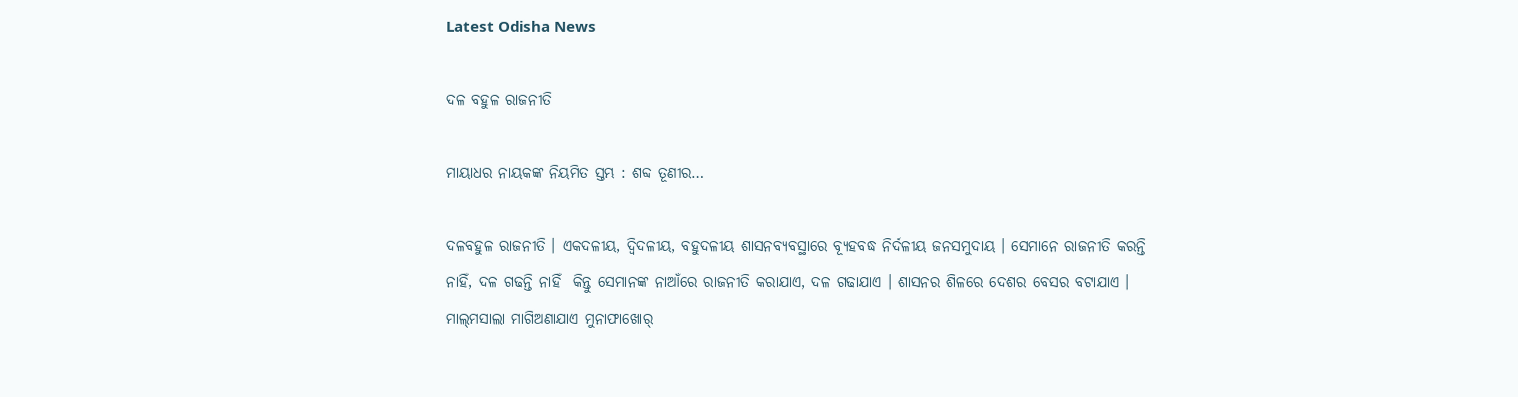Latest Odisha News

ଦଳ ବହୁଳ ରାଜନୀତି

ମାୟାଧର ନାୟକଙ୍କ ନିୟମିତ ସ୍ତମ୍ଭ : ଶବ୍ଦ ତୂଣୀର…

ଦଳବହୁଳ ରାଜନୀତି । ଏକଦଳୀୟ, ଦ୍ୱିଦଳୀୟ, ବହୁଦଳୀୟ ଶାସନବ୍ୟବସ୍ଥାରେ ବ୍ୟୂହବଦ୍ଧ ନିର୍ଦଳୀୟ ଜନସମୁଦାୟ । ସେମାନେ ରାଜନୀତି କରନ୍ତି ନାହିଁ, ଦଳ ଗଢନ୍ତି ନାହିଁ  କିନ୍ତୁ ସେମାନଙ୍କ ନାଆଁରେ ରାଜନୀତି କରାଯାଏ, ଦଳ ଗଢାଯାଏ । ଶାସନର ଶିଳରେ ଦେଶର ବେସର ବଟାଯାଏ । ମାଲ୍‌ମସାଲା ମାଗିଅଣାଯାଏ ମୁନାଫାଖୋର୍‌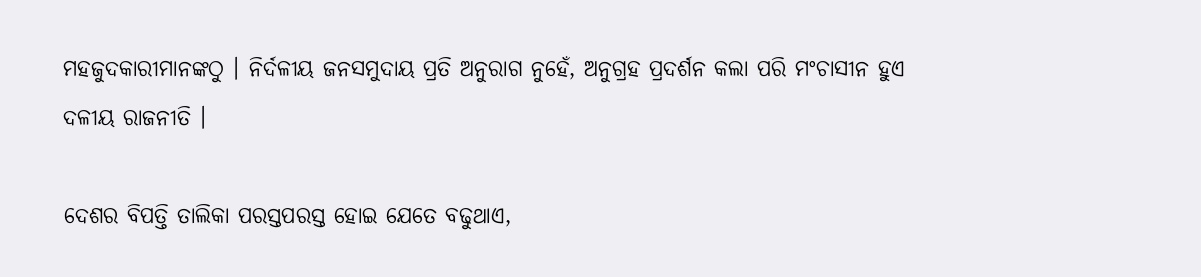ମହଜୁଦକାରୀମାନଙ୍କଠୁ । ନିର୍ଦଳୀୟ ଜନସମୁଦାୟ ପ୍ରତି ଅନୁରାଗ ନୁହେଁ, ଅନୁଗ୍ରହ ପ୍ରଦର୍ଶନ କଲା ପରି ମଂଚାସୀନ ହୁଏ ଦଳୀୟ ରାଜନୀତି ।

ଦେଶର ବିପତ୍ତି ତାଲିକା ପରସ୍ତପରସ୍ତ ହୋଇ ଯେତେ ବଢୁଥାଏ,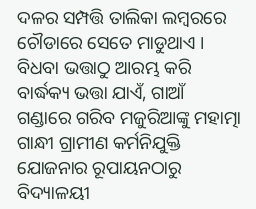ଦଳର ସମ୍ପତ୍ତି ତାଲିକା ଲମ୍ବରରେ ଚୌଡାରେ ସେତେ ମାଡୁଥାଏ । ବିଧବା ଭତ୍ତାଠୁ ଆରମ୍ଭ କରି ବାର୍ଦ୍ଧକ୍ୟ ଭତ୍ତା ଯାଏଁ, ଗାଆଁ ଗଣ୍ଡାରେ ଗରିବ ମଜୁରିଆଙ୍କୁ ମହାତ୍ମା ଗାନ୍ଧୀ ଗ୍ରାମୀଣ କର୍ମନିଯୁକ୍ତି ଯୋଜନାର ରୂପାୟନଠାରୁ ବିଦ୍ୟାଳୟୀ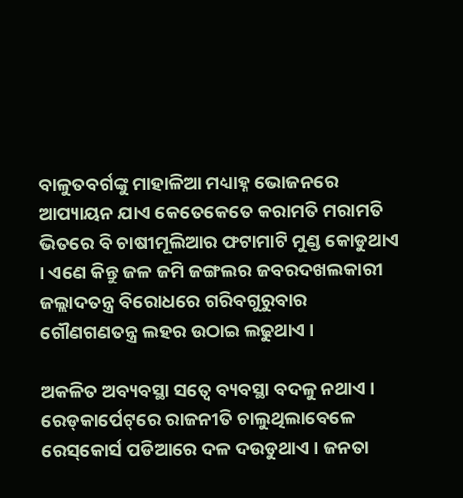ବାଳୁତବର୍ଗଙ୍କୁ ମାହାଳିଆ ମଧ୍ୟାହ୍ନ ଭୋଜନରେ ଆପ୍ୟାୟନ ଯାଏ କେତେକେତେ କରାମତି ମରାମତି ଭିତରେ ବି ଚାଷୀମୂଲିଆର ଫଟାମାଟି ମୁଣ୍ଡ କୋଡୁଥାଏ । ଏଣେ କିନ୍ତୁ ଜଳ ଜମି ଜଙ୍ଗଲର ଜବରଦଖଲକାରୀ ଜଲ୍ଲାଦତନ୍ତ୍ର ବିରୋଧରେ ଗରିବଗୁରୁବାର ଗୌଣଗଣତନ୍ତ୍ର ଲହର ଉଠାଇ ଲଢୁଥାଏ ।

ଅକଳିତ ଅବ୍ୟବସ୍ଥା ସତ୍ୱେ ବ୍ୟବସ୍ଥା ବଦଳୁ ନଥାଏ । ରେଡ୍‌କାର୍ପେଟ୍‌ରେ ରାଜନୀତି ଚାଲୁଥିଲାବେଳେ ରେସ୍‌କୋର୍ସ ପଡିଆରେ ଦଳ ଦଉଡୁଥାଏ । ଜନତା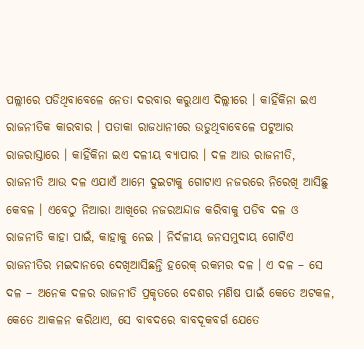ପଲ୍ଲୀରେ ପଡିଥିବାବେଳେ ନେତା ଦରବାର କରୁଥାଏ ଦିଲ୍ଲୀରେ । କାହିଁକିନା ଇଏ ରାଜନୀତିକ କାରବାର । ପତାକା ରାଜଧାନୀରେ ଉଡୁଥିବାବେଳେ ପଟୁଆର ରାଜରାସ୍ତାରେ । କାହିଁକିନା ଇଏ ଦଳୀୟ ବ୍ୟାପାର । ଦଳ ଆଉ ରାଜନୀତି, ରାଜନୀତି ଆଉ ଦଳ ଏଯାଏଁ ଆମେ ଦୁଇଟାକୁ ଗୋଟାଏ ନଜରରେ ନିରେଖି ଆସିଛୁ କେବଳ । ଏବେଠୁ ନିଆରା ଆଖିରେ ନଜରଅନ୍ଦାଜ କରିବାକୁ ପଡିବ ଦଳ ଓ ରାଜନୀତି କାହା ପାଇଁ, କାହାକୁ ନେଇ । ନିର୍ଦଳୀୟ ଜନସମୁଦାୟ ଗୋଟିଏ ରାଜନୀତିର ମଇଦାନରେ ଦେଖିଆସିଛନ୍ତି ହରେକ୍ ରକମର ଦଳ । ଏ ଦଳ – ସେ ଦଳ – ଅନେକ ଦଳର ରାଜନୀତି ପ୍ରକୃତରେ ଦେଶର ମଣିଷ ପାଇଁ କେତେ ଅଟକଳ, କେତେ ଆକଳନ କରିଥାଏ, ସେ ବାବଦରେ ବାବଦୂକବର୍ଗ ଯେତେ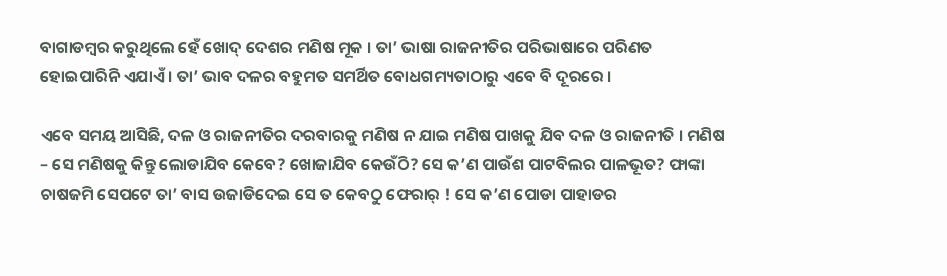ବାଗାଡମ୍ବର କରୁଥିଲେ ହେଁ ଖୋଦ୍ ଦେଶର ମଣିଷ ମୂକ । ତା’ ଭାଷା ରାଜନୀତିର ପରିଭାଷାରେ ପରିଣତ ହୋଇପାରିନି ଏଯାଏଁ । ତା’ ଭାବ ଦଳର ବହୁମତ ସମର୍ଥିତ ବୋଧଗମ୍ୟତାଠାରୁ ଏବେ ବି ଦୂରରେ ।

ଏବେ ସମୟ ଆସିଛି, ଦଳ ଓ ରାଜନୀତିର ଦରବାରକୁ ମଣିଷ ନ ଯାଇ ମଣିଷ ପାଖକୁ ଯିବ ଦଳ ଓ ରାଜନୀତି । ମଣିଷ – ସେ ମଣିଷକୁ କିନ୍ତୁ ଲୋଡାଯିବ କେବେ? ଖୋଜାଯିବ କେଉଁଠି? ସେ କ’ଣ ପାଉଁଶ ପାଟବିଲର ପାଳଭୂତ? ଫାଙ୍କା ଚାଷଜମି ସେପଟେ ତା’ ବାସ ଉଜାଡିଦେଇ ସେ ତ କେବଠୁ ଫେରାର୍ ! ସେ କ’ଣ ପୋଡା ପାହାଡର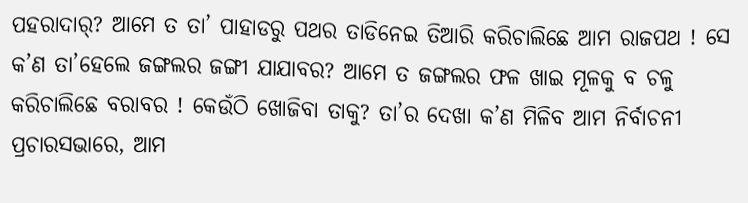ପହରାଦାର୍‌? ଆମେ ତ ତା’ ପାହାଡରୁ ପଥର ତାଡିନେଇ ତିଆରି କରିଚାଲିଛେ ଆମ ରାଜପଥ ! ସେ କ’ଣ ତା’ହେଲେ ଜଙ୍ଗଲର ଜଙ୍ଗୀ ଯାଯାବର? ଆମେ ତ ଜଙ୍ଗଲର ଫଳ ଖାଇ ମୂଳକୁ ବ ଚଳୁ କରିଚାଲିଛେ ବରାବର ! କେଉଁଠି ଖୋଜିବା ତାକୁ? ତା’ର ଦେଖା କ’ଣ ମିଳିବ ଆମ ନିର୍ବାଚନୀ ପ୍ରଚାରସଭାରେ, ଆମ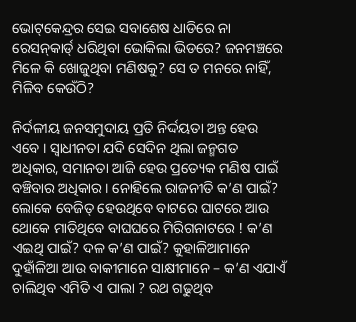ଭୋଟ୍‌କେନ୍ଦ୍ରର ସେଇ ସବାଶେଷ ଧାଡିରେ ନା ରେସନ୍‌କାର୍ଡ୍ ଧରିଥିବା ଭୋକିଲା ଭିଡରେ? ଜନମଞ୍ଚରେ ମିଳେ କି ଖୋଜୁଥିବା ମଣିଷକୁ? ସେ ତ ମନରେ ନାହିଁ, ମିଳିବ କେଉଁଠି?

ନିର୍ଦଳୀୟ ଜନସମୁଦାୟ ପ୍ରତି ନିର୍ଦ୍ଦୟତା ଅନ୍ତ ହେଉ ଏବେ । ସ୍ୱାଧୀନତା ଯଦି ସେଦିନ ଥିଲା ଜନ୍ମଗତ ଅଧିକାର, ସମାନତା ଆଜି ହେଉ ପ୍ରତ୍ୟେକ ମଣିଷ ପାଇଁ ବଞ୍ଚିବାର ଅଧିକାର । ନୋହିଲେ ରାଜନୀତି କ’ଣ ପାଇଁ? ଲୋକେ ବେଜିତ୍‌ ହେଉଥିବେ ବାଟରେ ଘାଟରେ ଆଉ ଥୋକେ ମାତିଥିବେ ବାଘଘରେ ମିରିଗନାଟରେ ! କ’ଣ ଏଇଥି ପାଇଁ? ଦଳ କ’ଣ ପାଇଁ? କୁହାଳିଆମାନେ ଦୁହାଁଳିଆ ଆଉ ବାକୀମାନେ ସାକ୍ଷୀମାନେ – କ’ଣ ଏଯାଏଁ ଚାଲିଥିବ ଏମିତି ଏ ପାଲା ? ରଥ ଗଢୁଥିବ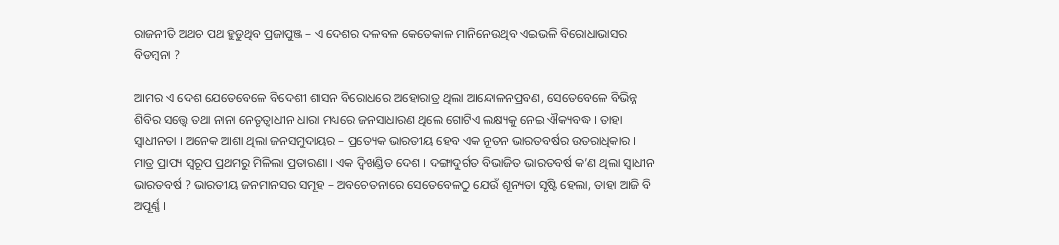ରାଜନୀତି ଅଥଚ ପଥ ହୁଡୁଥିବ ପ୍ରଜାପୁଞ୍ଜ – ଏ ଦେଶର ଦଳବଳ କେତେକାଳ ମାନିନେଉଥିବ ଏଇଭଳି ବିରୋଧାଭାସର ବିଡମ୍ବନା ?

ଆମର ଏ ଦେଶ ଯେତେବେଳେ ବିଦେଶୀ ଶାସନ ବିରୋଧରେ ଅହୋରାତ୍ର ଥିଲା ଆନ୍ଦୋଳନପ୍ରବଣ, ସେତେବେଳେ ବିଭିନ୍ନ ଶିବିର ସତ୍ତ୍ୱେ ତଥା ନାନା ନେତୃତ୍ୱାଧୀନ ଧାରା ମଧ୍ୟରେ ଜନସାଧାରଣ ଥିଲେ ଗୋଟିଏ ଲକ୍ଷ୍ୟକୁ ନେଇ ଐକ୍ୟବଦ୍ଧ । ତାହା ସ୍ୱାଧୀନତା । ଅନେକ ଆଶା ଥିଲା ଜନସମୁଦାୟର – ପ୍ରତ୍ୟେକ ଭାରତୀୟ ହେବ ଏକ ନୂତନ ଭାରତବର୍ଷର ଉତରାଧିକାର । ମାତ୍ର ପ୍ରାପ୍ୟ ସ୍ୱରୂପ ପ୍ରଥମରୁ ମିଳିଲା ପ୍ରତାରଣା । ଏକ ଦ୍ୱିଖଣ୍ଡିତ ଦେଶ । ଦଙ୍ଗାଦୁର୍ଗତ ବିଭାଜିତ ଭାରତବର୍ଷ କ’ଣ ଥିଲା ସ୍ୱାଧୀନ ଭାରତବର୍ଷ ? ଭାରତୀୟ ଜନମାନସର ସମୂହ – ଅବଚେତନାରେ ସେତେବେଳଠୁ ଯେଉଁ ଶୂନ୍ୟତା ସୃଷ୍ଟି ହେଲା, ତାହା ଆଜି ବି ଅପୂର୍ଣ୍ଣ ।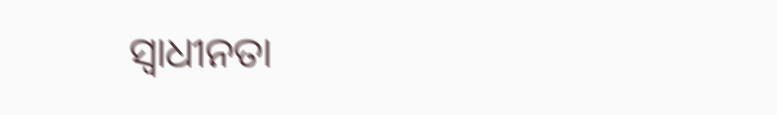ସ୍ୱାଧୀନତା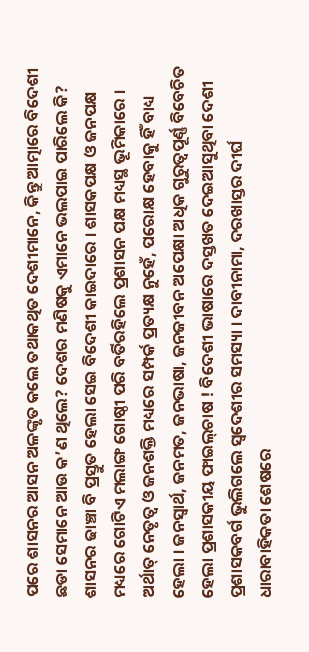ପରେ ଶାସନର ଆସନ ଅଳଙ୍କୃତ କଲେ ତଥାକଥିତ ଦେଶୀମାନେ, କିନ୍ତୁ ଆତ୍ମାରେ ବିଦେଶୀ ଛଡା ସେମାନେ ଆଉ କ’ଣ ଥିଲେ? ଦେଶର ମଣିଷକୁ ଏମାନେ ଭଲପାଇ ପାରିଲେ କି? ଶାସନର ଢାଞ୍ଚା ବି ପ୍ରସ୍ତୁତ ହେଲା ସେଇ ବିଦେଶୀ କାଇଦାରେ । ଶାସକପକ୍ଷ ଓ ଜନପକ୍ଷ ମଧ୍ୟରେ ଗୋଟିଏ ମଲାଙ୍ଗ ଗୋଷ୍ଠୀ ପରି ବର୍ତିରହିଲେ ପ୍ରଶାସନ ପକ୍ଷ ମଧ୍ୟସ୍ଥ ଭୂମିକାରେ । ଅର୍ଥାତ୍ ନେତୃତ୍ୱ ଓ ଜନଶକ୍ତି ମଧ୍ୟରେ ସମ୍ପର୍କ ପ୍ରତ୍ୟକ୍ଷ ନୁହେଁ, ପରୋକ୍ଷ ହେବାକୁ ହିଁ ବାଧ୍ୟ ହେଲା । ଜନସ୍ୱାର୍ଥ, ଜନମତ, ଜନଭାଷା, ଜନଜୀବନ ଅପେକ୍ଷା ଅଧିକ ଗୁରୁତ୍ୱପୂର୍ଣ୍ଣ ବିବେଚିତ ହେଲା ପ୍ରଶାସକୀୟ ଫାଇଲ୍‌ଚାଷ ! ବିଦେଶୀ ଭାଷାରେ ଦସ୍ତଖତ ଦେଇଆସୁଥିବା ଦେଶୀ ପ୍ରଶାସକବର୍ଗ ଭୁଲିଗଲେ ସ୍ୱଦେଶୀର ସମସ୍ୟା । ଦାବୀନାମା, ଦରଖାସ୍ତର ଦୀର୍ଘ ଧାରାବାହିକତା ଶେଷରେ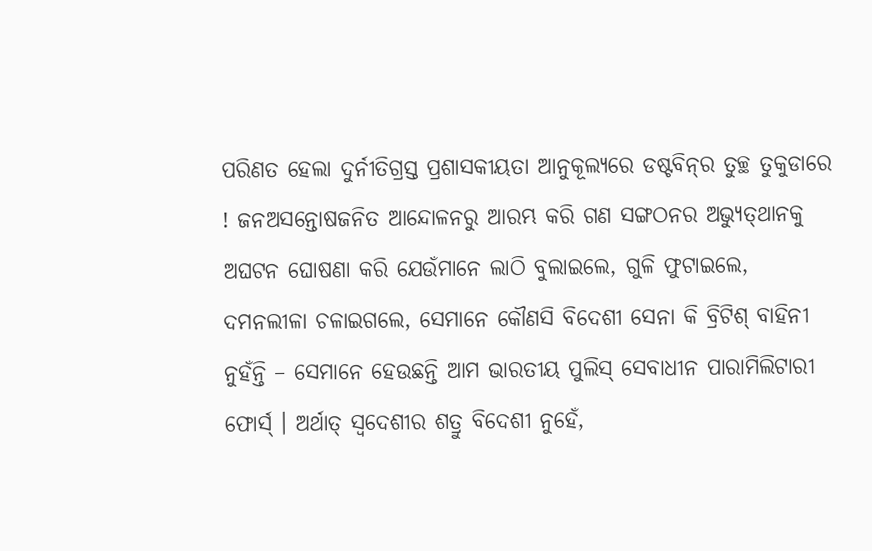ପରିଣତ ହେଲା ଦୁର୍ନୀତିଗ୍ରସ୍ତ ପ୍ରଶାସକୀୟତା ଆନୁକୂଲ୍ୟରେ ଡଷ୍ଟବିନ୍‌ର ତୁଚ୍ଛ ତୁକୁଡାରେ ! ଜନଅସନ୍ତୋଷଜନିତ ଆନ୍ଦୋଳନରୁ ଆରମ୍ଭ କରି ଗଣ ସଙ୍ଗଠନର ଅଭ୍ୟୁତ୍‌ଥାନକୁ ଅଘଟନ ଘୋଷଣା କରି ଯେଉଁମାନେ ଲାଠି ବୁଲାଇଲେ, ଗୁଳି ଫୁଟାଇଲେ, ଦମନଲୀଳା ଚଳାଇଗଲେ, ସେମାନେ କୌଣସି ବିଦେଶୀ ସେନା କି ବ୍ରିଟିଶ୍ ବାହିନୀ ନୁହଁନ୍ତି – ସେମାନେ ହେଉଛନ୍ତି ଆମ ଭାରତୀୟ ପୁଲିସ୍ ସେବାଧୀନ ପାରାମିଲିଟାରୀ ଫୋର୍ସ୍ । ଅର୍ଥାତ୍ ସ୍ୱଦେଶୀର ଶତ୍ରୁ ବିଦେଶୀ ନୁହେଁ,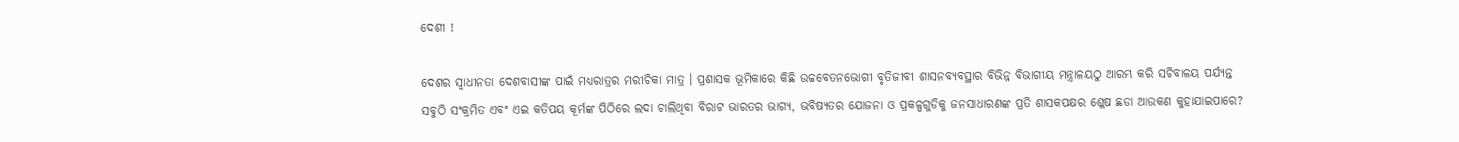ଦେଶୀ !

ଦେଶର ସ୍ୱାଧୀନତା ଦେଶବାସୀଙ୍କ ପାଇଁ ମଧ୍ୟରାତ୍ରର ମରୀଚିକା ମାତ୍ର । ପ୍ରଶାସକ ଭୂମିକାରେ କିଛି ଉଚ୍ଚବେତନଭୋଗୀ ବୃତିଜୀବୀ ଶାସନବ୍ୟବସ୍ଥାର ବିଭିନ୍ନ ବିଭାଗୀୟ ମନ୍ତ୍ରାଳୟଠୁ ଆରମ୍ଭ କରି ସଚିବାଳୟ ପର୍ଯ୍ୟନ୍ତ ସବୁଠି ସଂକ୍ରମିତ ଏବଂ ଏଇ କତିପୟ କୂର୍ମଙ୍କ ପିଠିରେ ଲଦା ଚାଲିଥିବା ବିରାଟ ଭାରତର ଭାଗ୍ୟ, ଭବିଷ୍ୟତର ଯୋଜନା ଓ ପ୍ରକଳ୍ପଗୁଡିକୁ ଜନସାଧାରଣଙ୍କ ପ୍ରତି ଶାସକପକ୍ଷର ଶ୍ଳେଷ ଛଡା ଆଉକଣ କୁହାଯାଇପାରେ?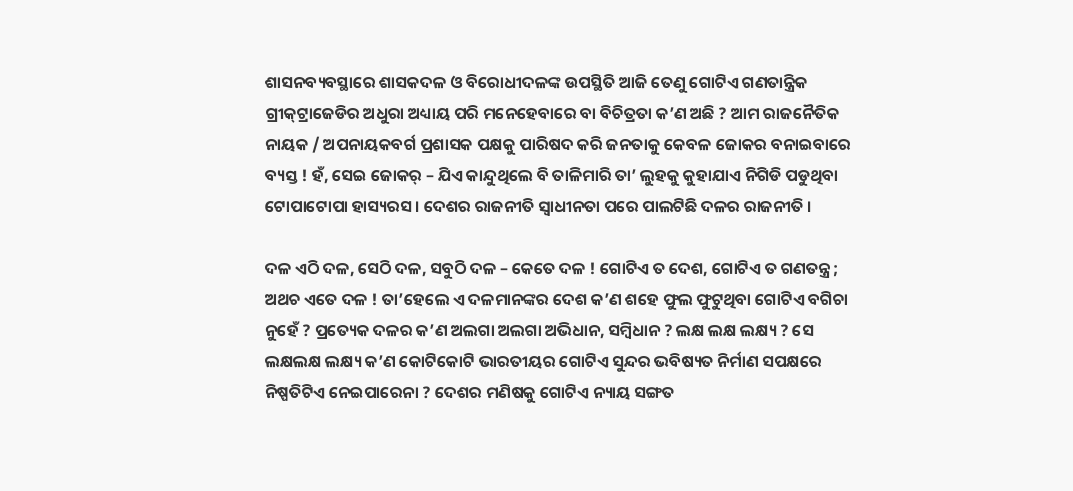ଶାସନବ୍ୟବସ୍ଥାରେ ଶାସକଦଳ ଓ ବିରୋଧୀଦଳଙ୍କ ଉପସ୍ଥିତି ଆଜି ତେଣୁ ଗୋଟିଏ ଗଣତାନ୍ତ୍ରିକ ଗ୍ରୀକ୍‌ଟ୍ରାଜେଡିର ଅଧୁରା ଅଧ୍ୟାୟ ପରି ମନେହେବାରେ ବା ବିଚିତ୍ରତା କ’ଣ ଅଛି ? ଆମ ରାଜନୈତିକ ନାୟକ / ଅପନାୟକବର୍ଗ ପ୍ରଶାସକ ପକ୍ଷକୁ ପାରିଷଦ କରି ଜନତାକୁ କେବଳ ଜୋକର ବନାଇବାରେ ବ୍ୟସ୍ତ ! ହଁ, ସେଇ ଜୋକର୍ – ଯିଏ କାନ୍ଦୁଥିଲେ ବି ତାଳିମାରି ତା’ ଲୁହକୁ କୁହାଯାଏ ନିଗିଡି ପଡୁଥିବା ଟୋପାଟୋପା ହାସ୍ୟରସ । ଦେଶର ରାଜନୀତି ସ୍ୱାଧୀନତା ପରେ ପାଲଟିଛି ଦଳର ରାଜନୀତି ।

ଦଳ ଏଠି ଦଳ, ସେଠି ଦଳ, ସବୁଠି ଦଳ – କେତେ ଦଳ ! ଗୋଟିଏ ତ ଦେଶ, ଗୋଟିଏ ତ ଗଣତନ୍ତ୍ର ; ଅଥଚ ଏତେ ଦଳ ! ତା’ହେଲେ ଏ ଦଳମାନଙ୍କର ଦେଶ କ’ଣ ଶହେ ଫୁଲ ଫୁଟୁଥିବା ଗୋଟିଏ ବଗିଚା ନୁହେଁ ? ପ୍ରତ୍ୟେକ ଦଳର କ’ଣ ଅଲଗା ଅଲଗା ଅଭିଧାନ, ସମ୍ବିଧାନ ? ଲକ୍ଷ ଲକ୍ଷ ଲକ୍ଷ୍ୟ ? ସେ ଲକ୍ଷଲକ୍ଷ ଲକ୍ଷ୍ୟ କ’ଣ କୋଟିକୋଟି ଭାରତୀୟର ଗୋଟିଏ ସୁନ୍ଦର ଭବିଷ୍ୟତ ନିର୍ମାଣ ସପକ୍ଷରେ ନିଷ୍ପତିଟିଏ ନେଇପାରେନା ? ଦେଶର ମଣିଷକୁ ଗୋଟିଏ ନ୍ୟାୟ ସଙ୍ଗତ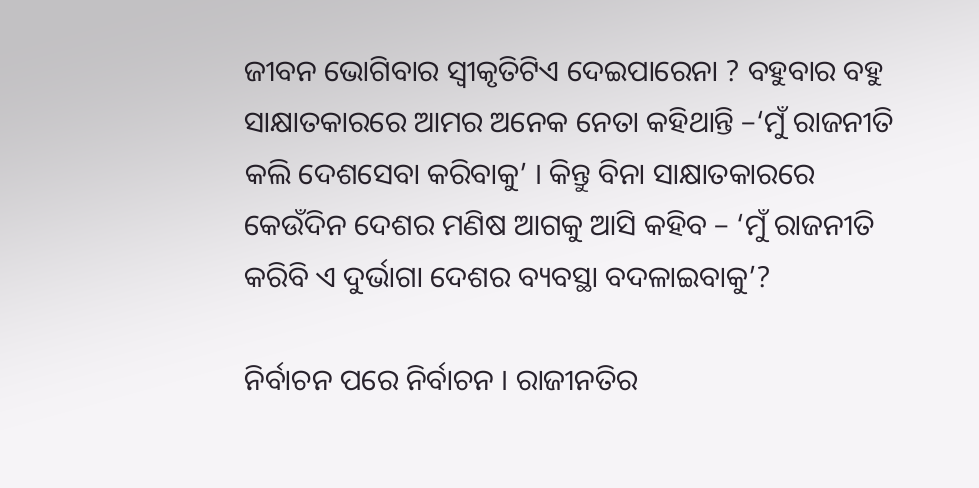ଜୀବନ ଭୋଗିବାର ସ୍ୱୀକୃତିଟିଏ ଦେଇପାରେନା ? ବହୁବାର ବହୁ ସାକ୍ଷାତକାରରେ ଆମର ଅନେକ ନେତା କହିଥାନ୍ତି –‘ମୁଁ ରାଜନୀତି କଲି ଦେଶସେବା କରିବାକୁ’ । କିନ୍ତୁ ବିନା ସାକ୍ଷାତକାରରେ କେଉଁଦିନ ଦେଶର ମଣିଷ ଆଗକୁ ଆସି କହିବ – ‘ମୁଁ ରାଜନୀତି କରିବି ଏ ଦୁର୍ଭାଗା ଦେଶର ବ୍ୟବସ୍ଥା ବଦଳାଇବାକୁ’?

ନିର୍ବାଚନ ପରେ ନିର୍ବାଚନ । ରାଜୀନତିର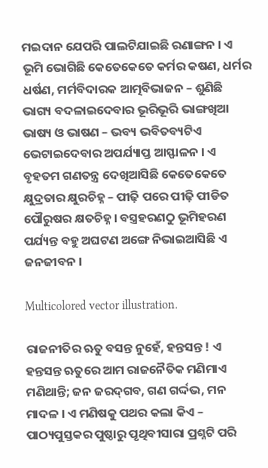ମଇଦାନ ଯେପରି ପାଲଟିଯାଇଛି ରଣାଙ୍ଗନ । ଏ ଭୂମି ଭୋଗିଛି କେତେକେତେ କର୍ମର କଷଣ, ଧର୍ମର ଧର୍ଷଣ, ମର୍ମବିଦାରକ ଆତ୍ମବିଭାଜନ – ଶୁଣିଛି ଭାଗ୍ୟ ବଦଳାଇଦେବାର ଭୂରିଭୂରି ଭାଙ୍ଗଖିଆ ଭାଷ୍ୟ ଓ ଭାଷଣ – ଭବ୍ୟ ଭବିତବ୍ୟଟିଏ ଭେଟାଇଦେବାର ଅପର୍ଯ୍ୟାପ୍ତ ଆସ୍ଫାଳନ । ଏ ବୃହତମ ଗଣତନ୍ତ୍ର ଦେଖିଆସିଛି କେତେକେତେ କ୍ଷୁଦ୍ରତାର କ୍ଷୁରଚିହ୍ନ – ପୀଢ଼ି ପରେ ପୀଢ଼ି ପୀଡିତ ପୌରୁଷର କ୍ଷତଚିହ୍ନ । ବସ୍ତ୍ରହରଣଠୁ ଭୂମିହରଣ ପର୍ଯ୍ୟନ୍ତ ବହୁ ଅଘଟଣ ଅଙ୍ଗେ ନିଭାଇଆସିଛି ଏ ଜନଜୀବନ ।

Multicolored vector illustration.

ରାଜନୀତିର ଋତୁ ବସନ୍ତ ନୁହେଁ, ହନ୍ତସନ୍ତ ! ଏ ହନ୍ତସନ୍ତ ଋତୁରେ ଆମ ରାଜନୈତିକ ମଣିମାଏ ମଣିଥାନ୍ତି; ଜନ ଜରଦ୍‌ଗବ, ଗଣ ଗର୍ଦ୍ଦଭ, ମନ ମାଦଳ । ଏ ମଣିଷକୁ ପଥର କଲା କିଏ – ପାଠ୍ୟପୁସ୍ତକର ପୁଷ୍ଠାରୁ ପୃଥିବୀସାରା ପ୍ରଶ୍ନଟି ପରି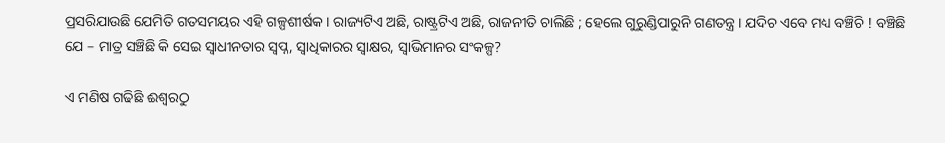ପ୍ରସରିଯାଉଛି ଯେମିତି ଗତସମୟର ଏହି ଗଳ୍ପଶୀର୍ଷକ । ରାଜ୍ୟଟିଏ ଅଛି, ରାଷ୍ଟ୍ରଟିଏ ଅଛି, ରାଜନୀତି ଚାଲିଛି ; ହେଲେ ଗୁରୁଣ୍ଡିପାରୁନି ଗଣତନ୍ତ୍ର । ଯଦିଚ ଏବେ ମଧ୍ୟ ବଞ୍ଚିଚି ! ବଞ୍ଚିଛି ଯେ – ମାତ୍ର ସଞ୍ଚିଛି କି ସେଇ ସ୍ୱାଧୀନତାର ସ୍ୱପ୍ନ, ସ୍ୱାଧିକାରର ସ୍ୱାକ୍ଷର, ସ୍ୱାଭିମାନର ସଂକଳ୍ପ?

ଏ ମଣିଷ ଗଢିଛି ଈଶ୍ୱରଠୁ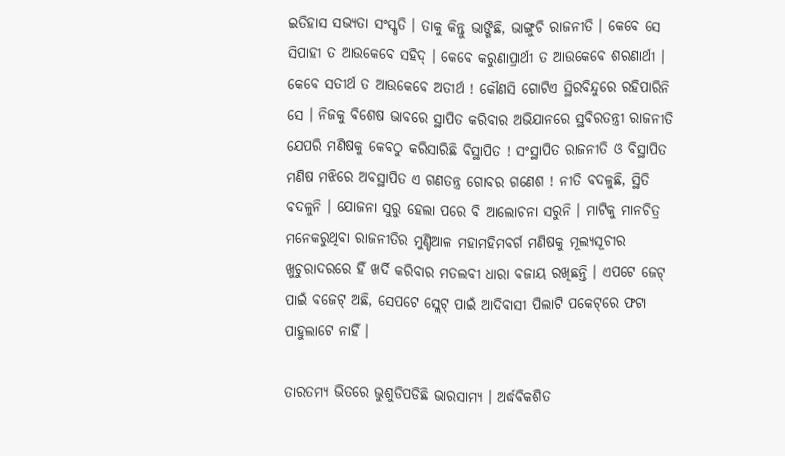ଇତିହାସ ସଭ୍ୟତା ସଂସ୍କୃତି । ତାକୁ କିନ୍ତୁ ଭାଙ୍ଗିଛି, ଭାଙ୍ଗୁଚି ରାଜନୀତି । କେବେ ସେ ସିପାହୀ ତ ଆଉକେବେ ସହିଦ୍ । କେବେ କରୁଣାପ୍ରାର୍ଥୀ ତ ଆଉକେବେ ଶରଣାର୍ଥୀ । କେବେ ସତୀର୍ଥ ତ ଆଉକେବେ ଅତୀର୍ଥ ! କୌଣସି ଗୋଟିଏ ସ୍ଥିରବିନ୍ଦୁରେ ରହିପାରିନି ସେ । ନିଜକୁ ବିଶେଷ ଭାବରେ ସ୍ଥାପିତ କରିବାର ଅଭିଯାନରେ ସ୍ଥବିରତନ୍ତ୍ରୀ ରାଜନୀତି ଯେପରି ମଣିଷକୁ କେବଠୁ କରିସାରିଛି ବିସ୍ଥାପିତ ! ସଂସ୍ଥାପିତ ରାଜନୀତି ଓ ବିସ୍ଥାପିତ ମଣିଷ ମଝିରେ ଅବସ୍ଥାପିତ ଏ ଗଣତନ୍ତ୍ର ଗୋବର ଗଣେଶ ! ନୀତି ବଦଳୁଛି, ସ୍ଥିତି ବଦଳୁନି । ଯୋଜନା ସୁରୁ ହେଲା ପରେ ବି ଆଲୋଚନା ସରୁନି । ମାଟିକୁ ମାନଚିତ୍ର ମନେକରୁଥିବା ରାଜନୀତିର ମୁଣ୍ଡିଆଳ ମହାମହିମବର୍ଗ ମଣିଷକୁ ମୂଲ୍ୟସୂଚୀର ଖୁଚୁରାଦରରେ ହିଁ ଖର୍ଦି କରିବାର ମତଲବୀ ଧାରା ବଜାୟ ରଖିଛନ୍ତି । ଏପଟେ ଜେଟ୍ ପାଇଁ ବଜେଟ୍ ଅଛି, ସେପଟେ ସ୍ଲେଟ୍ ପାଇଁ ଆଦିବାସୀ ପିଲାଟି ପକେଟ୍‌ରେ ଫଟା ପାହୁଲାଟେ ନାହିଁ ।

ତାରତମ୍ୟ ଭିତରେ ଭୁଶୁଡିପଡିଛି ଭାରସାମ୍ୟ । ଅର୍ଦ୍ଧବିକଶିତ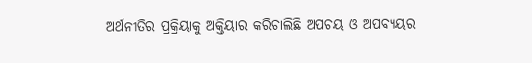ଅର୍ଥନୀତିର ପ୍ରକ୍ରିୟାକୁ ଅକ୍ତିୟାର କରିଚାଲିଛି ଅପଚୟ ଓ ଅପବ୍ୟୟର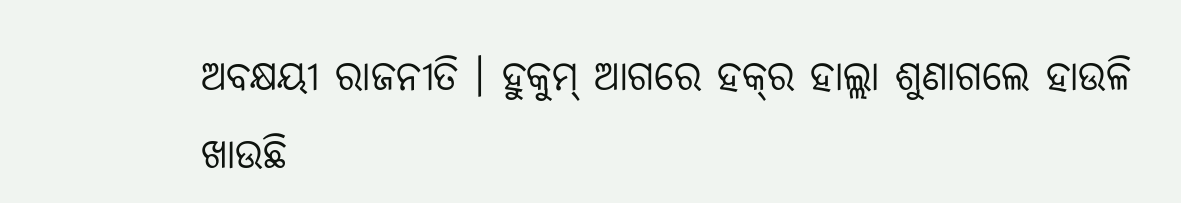ଅବକ୍ଷୟୀ ରାଜନୀତି । ହୁକୁମ୍ ଆଗରେ ହକ୍‌ର ହାଲ୍ଲା ଶୁଣାଗଲେ ହାଉଳି ଖାଉଛି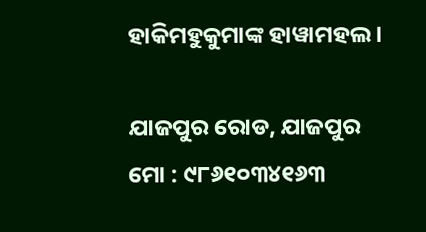ହାକିମହୁକୁମାଙ୍କ ହାୱାମହଲ ।

ଯାଜପୁର ରୋଡ, ଯାଜପୁର
ମୋ : ୯୮୬୧୦୩୪୧୬୩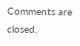Comments are closed.